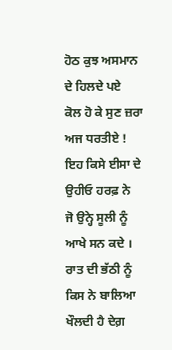ਹੋਠ ਕੁਝ ਅਸਮਾਨ ਦੇ ਹਿਲਦੇ ਪਏ
ਕੋਲ ਹੋ ਕੇ ਸੁਣ ਜ਼ਰਾ ਅਜ ਧਰਤੀਏ !
ਇਹ ਕਿਸੇ ਈਸਾ ਦੇ ਉਹੀਓ ਹਰਫ਼ ਨੇ
ਜੋ ਉਨ੍ਹੇ ਸੂਲੀ ਨੂੰ ਆਖੇ ਸਨ ਕਦੇ ।
ਰਾਤ ਦੀ ਭੱਠੀ ਨੂੰ ਕਿਸ ਨੇ ਬਾਲਿਆ
ਖੌਲਦੀ ਹੈ ਦੇਗ਼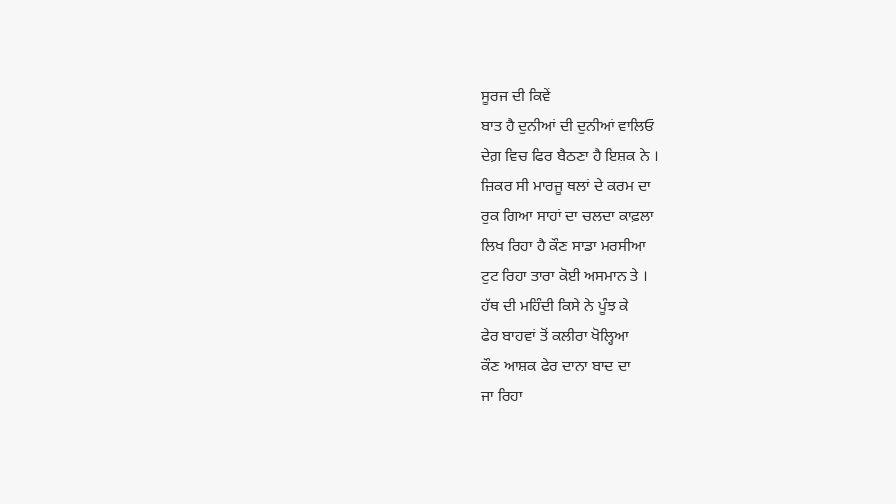ਸੂਰਜ ਦੀ ਕਿਵੇਂ
ਬਾਤ ਹੈ ਦੁਨੀਆਂ ਦੀ ਦੁਨੀਆਂ ਵਾਲਿਓ
ਦੇਗ਼ ਵਿਚ ਫਿਰ ਬੈਠਣਾ ਹੈ ਇਸ਼ਕ ਨੇ ।
ਜ਼ਿਕਰ ਸੀ ਮਾਰਜੂ ਥਲਾਂ ਦੇ ਕਰਮ ਦਾ
ਰੁਕ ਗਿਆ ਸਾਹਾਂ ਦਾ ਚਲਦਾ ਕਾਫ਼ਲਾ
ਲਿਖ ਰਿਹਾ ਹੈ ਕੌਣ ਸਾਡਾ ਮਰਸੀਆ
ਟੁਟ ਰਿਹਾ ਤਾਰਾ ਕੋਈ ਅਸਮਾਨ ਤੇ ।
ਹੱਥ ਦੀ ਮਹਿੰਦੀ ਕਿਸੇ ਨੇ ਪੂੰਝ ਕੇ
ਫੇਰ ਬਾਹਵਾਂ ਤੋਂ ਕਲੀਰਾ ਖੋਲ੍ਹਿਆ
ਕੌਣ ਆਸ਼ਕ ਫੇਰ ਦਾਨਾ ਬਾਦ ਦਾ
ਜਾ ਰਿਹਾ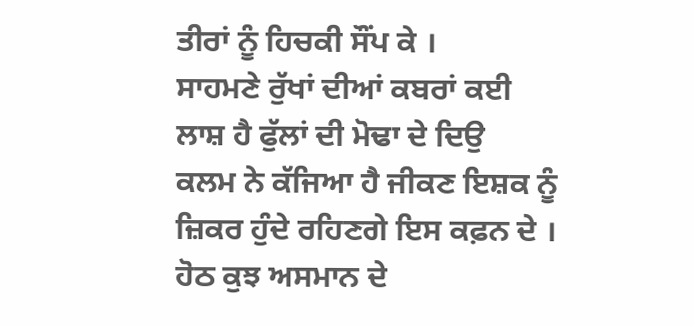ਤੀਰਾਂ ਨੂੰ ਹਿਚਕੀ ਸੌਂਪ ਕੇ ।
ਸਾਹਮਣੇ ਰੁੱਖਾਂ ਦੀਆਂ ਕਬਰਾਂ ਕਈ
ਲਾਸ਼ ਹੈ ਫੁੱਲਾਂ ਦੀ ਮੋਢਾ ਦੇ ਦਿਉ
ਕਲਮ ਨੇ ਕੱਜਿਆ ਹੈ ਜੀਕਣ ਇਸ਼ਕ ਨੂੰ
ਜ਼ਿਕਰ ਹੁੰਦੇ ਰਹਿਣਗੇ ਇਸ ਕਫ਼ਨ ਦੇ ।
ਹੋਠ ਕੁਝ ਅਸਮਾਨ ਦੇ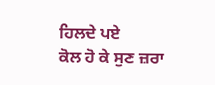ਹਿਲਦੇ ਪਏ
ਕੋਲ ਹੋ ਕੇ ਸੁਣ ਜ਼ਰਾ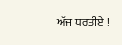ਅੱਜ ਧਰਤੀਏ !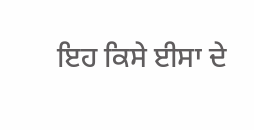ਇਹ ਕਿਸੇ ਈਸਾ ਦੇ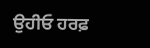ਉਹੀਓ ਹਰਫ਼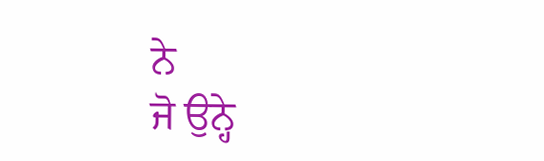ਨੇ
ਜੋ ਉਨ੍ਹੇ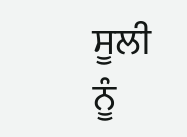ਸੂਲੀ ਨੂੰ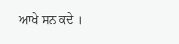ਆਖੇ ਸਨ ਕਦੇ ।